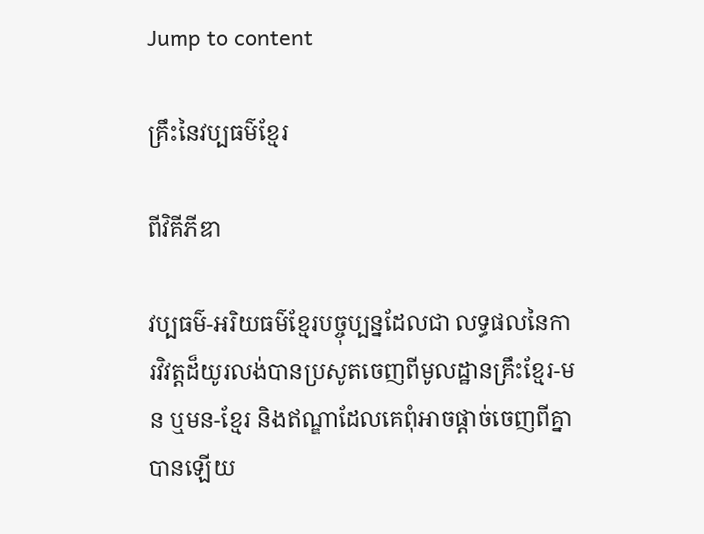Jump to content

គ្រឹះនៃវប្បធម៌ខ្មែរ

ពីវិគីភីឌា

វប្បធម៌-អរិយធម៌ខ្មែរបច្ចុប្បន្នដែលជា លទ្ធផលនៃការវិវត្តដ៏យូរលង់បានប្រសូតចេញពីមូលដ្ឋានគ្រឹះខ្មែរ-មន ឬមន-ខ្មែរ និងឥណ្ឌាដែលគេពុំអាចផ្តាច់ចេញពីគ្នាបានឡើយ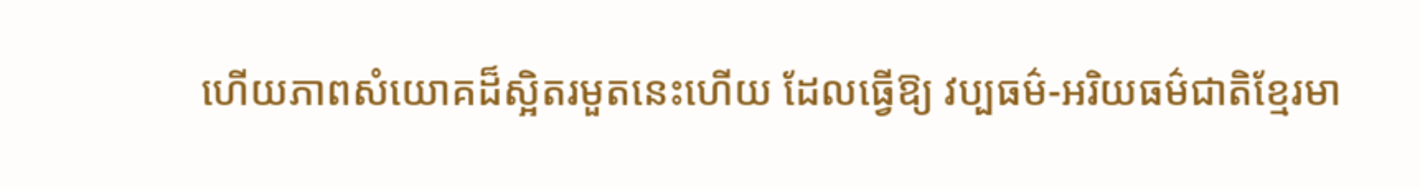ហើយភាពសំយោគដ៏ស្អិតរមួតនេះហើយ ដែលធ្វើឱ្យ វប្បធម៌-អរិយធម៌ជាតិខ្មែរមា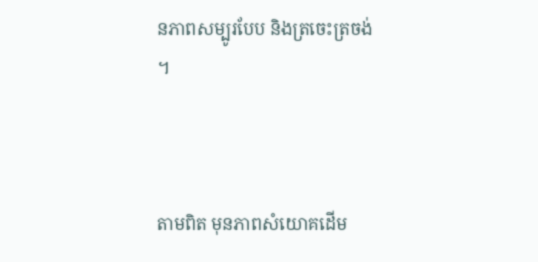នភាពសម្បូរបែប និងត្រចេះត្រចង់ ។



តាមពិត មុនភាពសំយោគដើម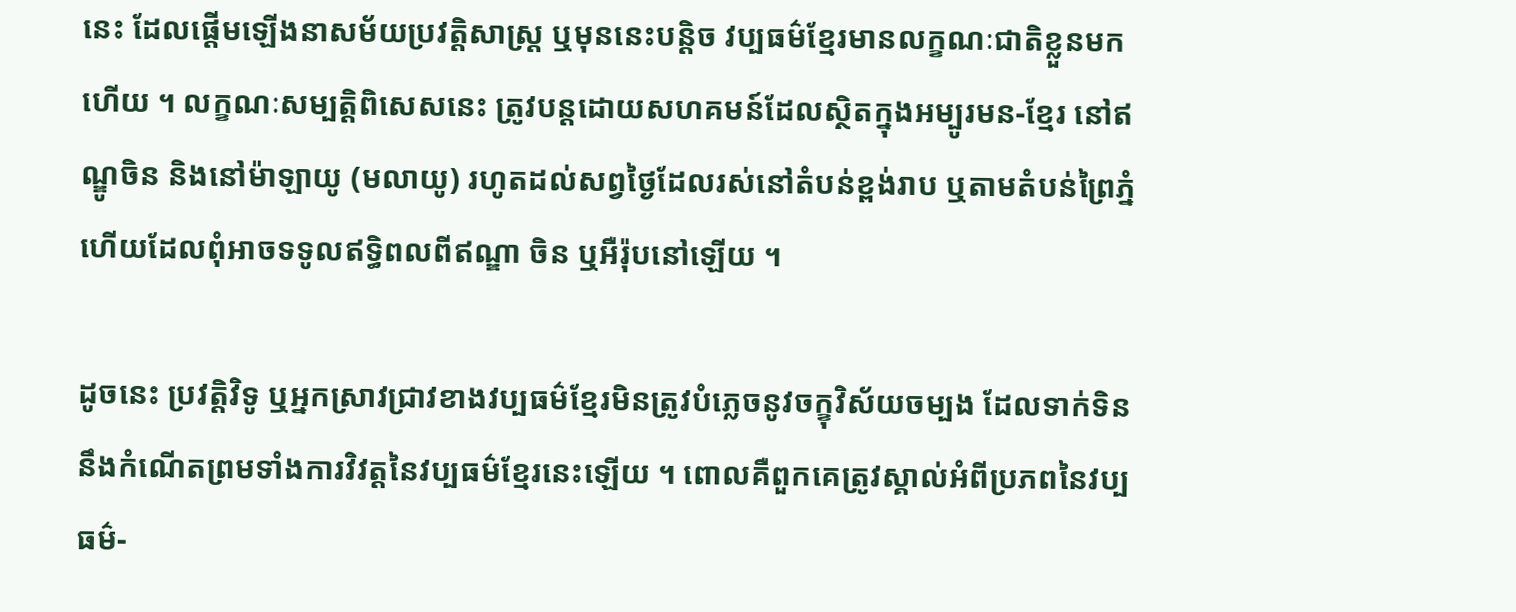នេះ ដែលផ្តើមឡើងនាសម័យប្រវត្តិសាស្ត្រ ឬមុននេះបន្តិច វប្បធម៌ខ្មែរមានលក្ខណៈជាតិខ្លួនមកហើយ ។ លក្ខណៈសម្បត្តិពិសេសនេះ ត្រូវបន្តដោយសហគមន៍ដែលស្ថិតក្នុងអម្បូរមន-ខ្មែរ នៅឥណ្ឌូចិន និងនៅម៉ាឡាយូ (មលាយូ) រហូតដល់សព្វថ្ងៃដែលរស់នៅតំបន់ខ្ពង់រាប ឬតាមតំបន់ព្រៃភ្នំ ហើយដែលពុំអាចទទូលឥទ្ធិពលពីឥណ្ឌា ចិន ឬអឺរ៉ុបនៅឡើយ ។

ដូចនេះ ប្រវត្តិវិទូ ឬអ្នកស្រាវជ្រាវខាងវប្បធម៌ខ្មែរមិនត្រូវបំភ្លេចនូវចក្ខុវិស័យចម្បង ដែលទាក់ទិននឹងកំណើតព្រមទាំងការវិវត្តនៃវប្បធម៌ខ្មែរនេះឡើយ ។ ពោលគឺពួកគេត្រូវស្គាល់អំពីប្រភពនៃវប្បធម៌-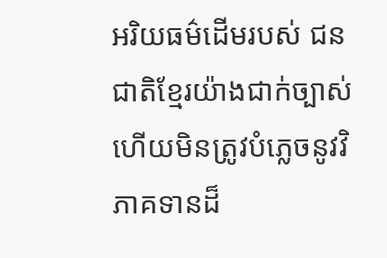អរិយធម៌ដើមរបស់ ជនជាតិខ្មែរយ៉ាងជាក់ច្បាស់ ហើយមិនត្រូវបំភ្លេចនូវវិភាគទានដ៏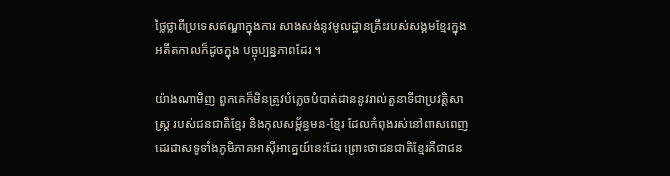ថ្លៃថ្លាពីប្រទេសឥណ្ឌាក្នុងការ សាងសង់នូវមូលដ្ឋានគ្រឹះរបស់សង្គមខ្មែរក្នុងអតីតកាលក៏ដូចក្នុង បច្ចុប្បន្នភាពដែរ ។

យ៉ាងណាមិញ ពួកគេក៏មិនត្រូវបំភ្លេចបំបាត់ដាននូវរាល់តួនាទីជាប្រវត្តិសាស្ត្រ របស់ជនជាតិខ្មែរ និងកុលសម្ព័ន្ធមន-ខ្មែរ ដែលកំពុងរស់នៅពាសពេញដេរដាសទូទាំងភូមិភាគអាស៊ីអាគ្នេយ៍នេះដែរ ព្រោះថាជនជាតិខ្មែរគឺជាជន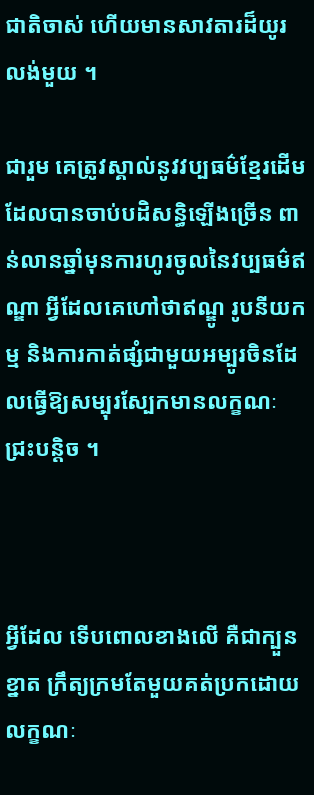ជាតិចាស់ ហើយមានសាវតារដ៏យូរ លង់មួយ ។

ជារួម គេត្រូវស្គាល់នូវវប្បធម៌ខ្មែរដើមដែលបានចាប់បដិសន្ធិឡើងច្រើន ពាន់លានឆ្នាំមុនការហូរចូលនៃវប្បធម៌ឥណ្ឌា អ្វីដែលគេហៅថាឥណ្ឌូ រូបនីយកម្ម និងការកាត់ផ្សំជាមួយអម្បូរចិនដែលធ្វើឱ្យសម្បុរស្បែកមានលក្ខណៈ ជ្រះបន្តិច ។



អ្វីដែល ទើបពោលខាងលើ គឺជាក្បួនខ្នាត ក្រឹត្យក្រមតែមួយគត់ប្រកដោយលក្ខណៈ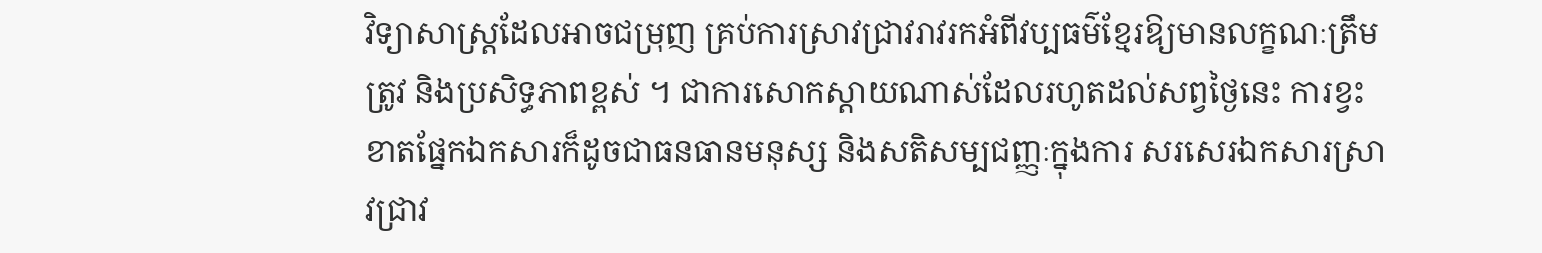វិទ្យាសាស្ត្រដែលអាចជម្រុញ គ្រប់ការស្រាវជ្រាវរាវរកអំពីវប្បធម៌ខ្មែរឱ្យមានលក្ខណៈត្រឹមត្រូវ និងប្រសិទ្ធភាពខ្ពស់ ។ ជាការសោកស្តាយណាស់ដែលរហូតដល់សព្វថ្ងៃនេះ ការខ្វះខាតផ្នែកឯកសារក៏ដូចជាធនធានមនុស្ស និងសតិសម្បជញ្ញៈក្នុងការ សរសេរឯកសារស្រាវជ្រាវ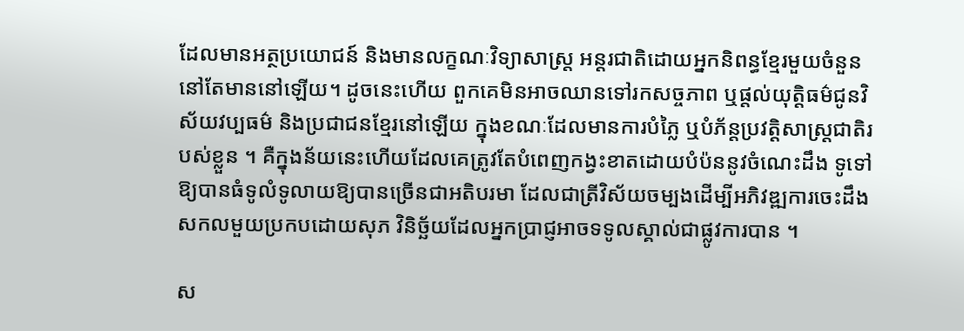ដែលមានអត្ថប្រយោជន៍ និងមានលក្ខណៈវិទ្យាសាស្ត្រ អន្តរជាតិដោយអ្នកនិពន្ធខ្មែរមួយចំនួននៅតែមាននៅឡើយ។ ដូចនេះហើយ ពួកគេមិនអាចឈានទៅរកសច្ចភាព ឬផ្តល់យុត្តិធម៌ជូនវិស័យវប្បធម៌ និងប្រជាជនខ្មែរនៅឡើយ ក្នុងខណៈដែលមានការបំភ្លៃ ឬបំភ័ន្តប្រវត្តិសាស្ត្រជាតិរបស់ខ្លួន ។ គឺក្នុងន័យនេះហើយដែលគេត្រូវតែបំពេញកង្វះខាតដោយបំប៉ននូវចំណេះដឹង ទូទៅឱ្យបានធំទូលំទូលាយឱ្យបានច្រើនជាអតិបរមា ដែលជាត្រីវិស័យចម្បងដើម្បីអភិវឌ្ឍការចេះដឹងសកលមួយប្រកបដោយសុភ វិនិច្ឆ័យដែលអ្នកប្រាជ្ញអាចទទូលស្គាល់ជាផ្លូវការបាន ។

ស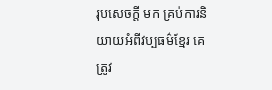រុបសេចក្តី មក គ្រប់ការនិយាយអំពីវប្បធម៌ខ្មែរ គេត្រូវ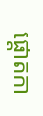ផ្តោតកា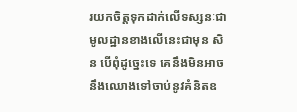រយកចិត្តទុកដាក់លើទស្សនៈជាមូលដ្ឋានខាងលើនេះជាមុន សិន បើពុំដូច្នេះទេ គេនឹងមិនអាចនឹងឈោងទៅចាប់នូវគំនិតឧ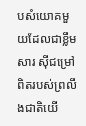បសំយោគមួយដែលជាខ្លឹមសារ ស៊ីជម្រៅពិតរបស់ព្រលឹងជាតិយើ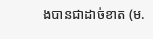ងបានជាដាច់ខាត (ម.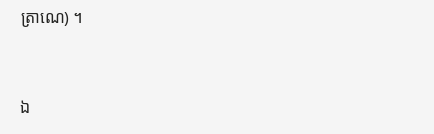ត្រាណេ) ។


ឯ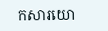កសារយោ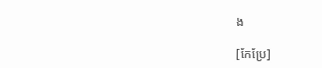ង

[កែប្រែ]